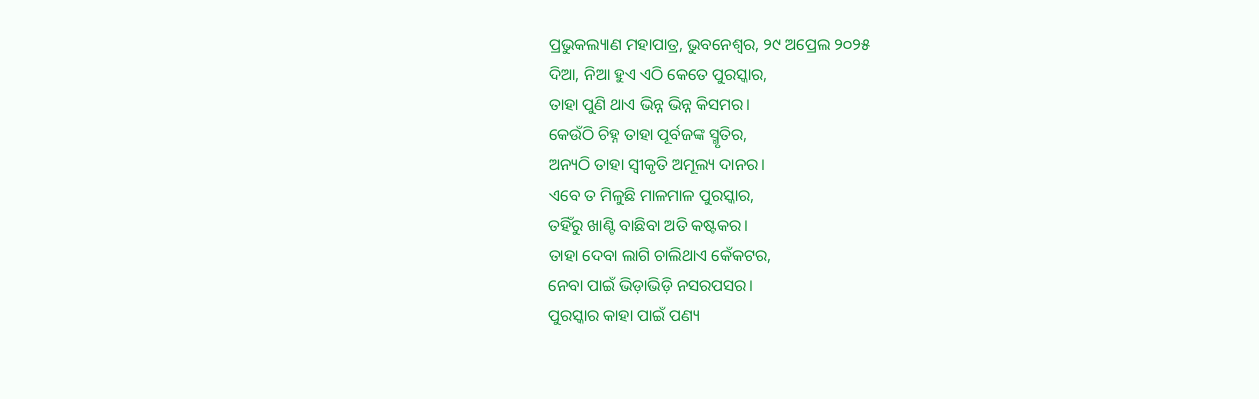ପ୍ରଭୁକଲ୍ୟାଣ ମହାପାତ୍ର, ଭୁବନେଶ୍ୱର, ୨୯ ଅପ୍ରେଲ ୨୦୨୫
ଦିଆ, ନିଆ ହୁଏ ଏଠି କେତେ ପୁରସ୍କାର,
ତାହା ପୁଣି ଥାଏ ଭିନ୍ନ ଭିନ୍ନ କିସମର।
କେଉଁଠି ଚିହ୍ନ ତାହା ପୂର୍ବଜଙ୍କ ସ୍ମୃତିର,
ଅନ୍ୟଠି ତାହା ସ୍ୱୀକୃତି ଅମୂଲ୍ୟ ଦାନର।
ଏବେ ତ ମିଳୁଛି ମାଳମାଳ ପୁରସ୍କାର,
ତହିଁରୁ ଖାଣ୍ଟି ବାଛିବା ଅତି କଷ୍ଟକର।
ତାହା ଦେବା ଲାଗି ଚାଲିଥାଏ କେଁକଟର,
ନେବା ପାଇଁ ଭିଡ଼ାଭିଡ଼ି ନସରପସର।
ପୁରସ୍କାର କାହା ପାଇଁ ପଣ୍ୟ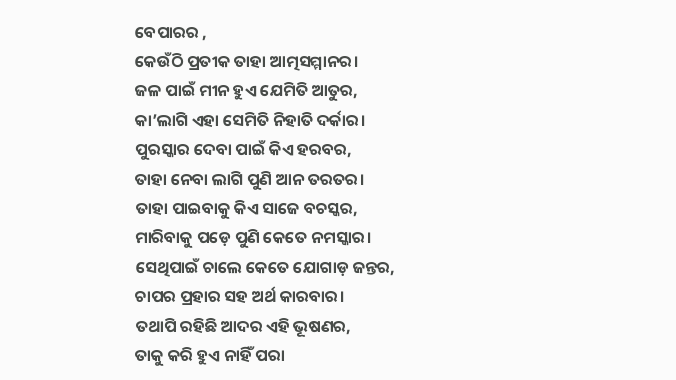ବେପାରର ,
କେଉଁଠି ପ୍ରତୀକ ତାହା ଆତ୍ମସମ୍ମାନର।
ଜଳ ପାଇଁ ମୀନ ହୁଏ ଯେମିତି ଆତୁର,
କା’ଲାଗି ଏହା ସେମିତି ନିହାତି ଦର୍କାର।
ପୁରସ୍କାର ଦେବା ପାଇଁ କିଏ ହରବର,
ତାହା ନେବା ଲାଗି ପୁଣି ଆନ ତରତର।
ତାହା ପାଇବାକୁ କିଏ ସାଜେ ବଚସ୍କର,
ମାରିବାକୁ ପଡ଼େ ପୁଣି କେତେ ନମସ୍କାର।
ସେଥିପାଇଁ ଚାଲେ କେତେ ଯୋଗାଡ଼ ଜନ୍ତର,
ଚାପର ପ୍ରହାର ସହ ଅର୍ଥ କାରବାର।
ତଥାପି ରହିଛି ଆଦର ଏହି ଭୂଷଣର,
ତାକୁ କରି ହୁଏ ନାହିଁ ପରା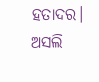ହତାଦର।
ଅସଲି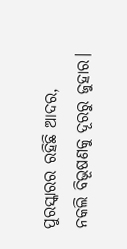ପୁରସ୍କାରର ରହିଛି ଆଦର,
ନକଲି ବିଭୂଷଣକୁ ଦୂରରୁ ଜୁହାର।